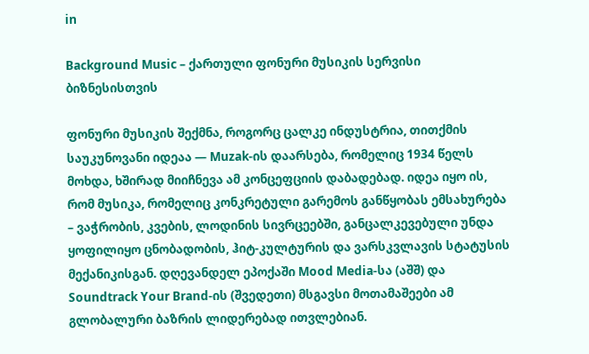in

Background Music – ქართული ფონური მუსიკის სერვისი ბიზნესისთვის

ფონური მუსიკის შექმნა, როგორც ცალკე ინდუსტრია, თითქმის საუკუნოვანი იდეაა — Muzak-ის დაარსება, რომელიც 1934 წელს მოხდა, ხშირად მიიჩნევა ამ კონცეფციის დაბადებად. იდეა იყო ის, რომ მუსიკა, რომელიც კონკრეტული გარემოს განწყობას ემსახურება – ვაჭრობის, კვების, ლოდინის სივრცეებში, განცალკევებული უნდა ყოფილიყო ცნობადობის, ჰიტ-კულტურის და ვარსკვლავის სტატუსის მექანიკისგან. დღევანდელ ეპოქაში Mood Media-სა (აშშ) და Soundtrack Your Brand-ის (შვედეთი) მსგავსი მოთამაშეები ამ გლობალური ბაზრის ლიდერებად ითვლებიან.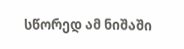სწორედ ამ ნიშაში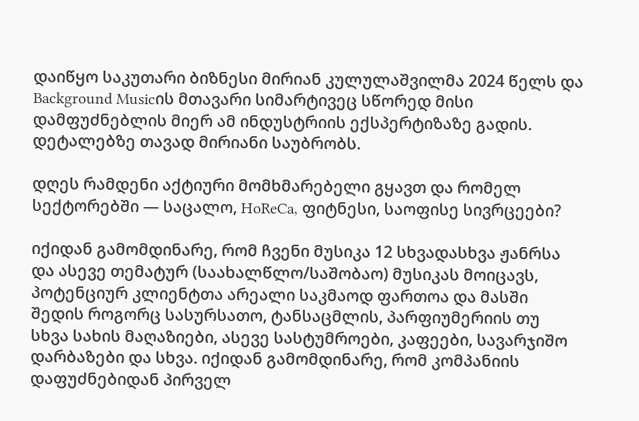დაიწყო საკუთარი ბიზნესი მირიან კულულაშვილმა 2024 წელს და Background Musicის მთავარი სიმარტივეც სწორედ მისი დამფუძნებლის მიერ ამ ინდუსტრიის ექსპერტიზაზე გადის. დეტალებზე თავად მირიანი საუბრობს.

დღეს რამდენი აქტიური მომხმარებელი გყავთ და რომელ სექტორებში — საცალო, HoReCa, ფიტნესი, საოფისე სივრცეები?

იქიდან გამომდინარე, რომ ჩვენი მუსიკა 12 სხვადასხვა ჟანრსა და ასევე თემატურ (საახალწლო/საშობაო) მუსიკას მოიცავს, პოტენციურ კლიენტთა არეალი საკმაოდ ფართოა და მასში შედის როგორც სასურსათო, ტანსაცმლის, პარფიუმერიის თუ სხვა სახის მაღაზიები, ასევე სასტუმროები, კაფეები, სავარჯიშო დარბაზები და სხვა. იქიდან გამომდინარე, რომ კომპანიის დაფუძნებიდან პირველ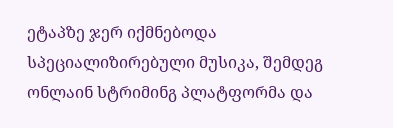ეტაპზე ჯერ იქმნებოდა სპეციალიზირებული მუსიკა, შემდეგ ონლაინ სტრიმინგ პლატფორმა და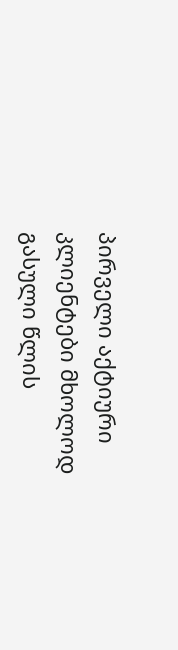პირველი აქტიური კლიენტები მხოლოდ გასული წლის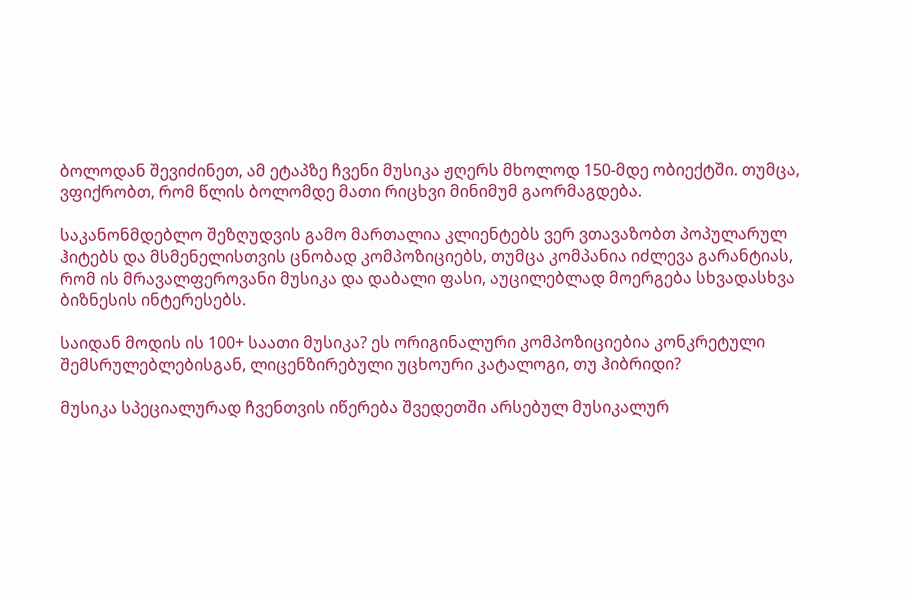ბოლოდან შევიძინეთ, ამ ეტაპზე ჩვენი მუსიკა ჟღერს მხოლოდ 150-მდე ობიექტში. თუმცა, ვფიქრობთ, რომ წლის ბოლომდე მათი რიცხვი მინიმუმ გაორმაგდება.

საკანონმდებლო შეზღუდვის გამო მართალია კლიენტებს ვერ ვთავაზობთ პოპულარულ ჰიტებს და მსმენელისთვის ცნობად კომპოზიციებს, თუმცა კომპანია იძლევა გარანტიას, რომ ის მრავალფეროვანი მუსიკა და დაბალი ფასი, აუცილებლად მოერგება სხვადასხვა ბიზნესის ინტერესებს.

საიდან მოდის ის 100+ საათი მუსიკა? ეს ორიგინალური კომპოზიციებია კონკრეტული შემსრულებლებისგან, ლიცენზირებული უცხოური კატალოგი, თუ ჰიბრიდი?

მუსიკა სპეციალურად ჩვენთვის იწერება შვედეთში არსებულ მუსიკალურ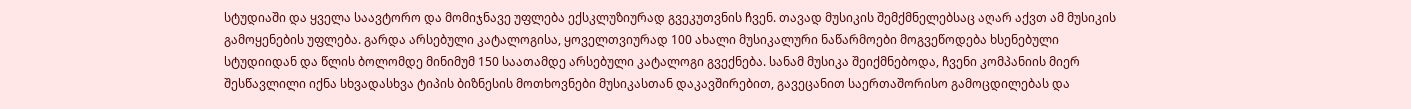სტუდიაში და ყველა საავტორო და მომიჯნავე უფლება ექსკლუზიურად გვეკუთვნის ჩვენ. თავად მუსიკის შემქმნელებსაც აღარ აქვთ ამ მუსიკის გამოყენების უფლება. გარდა არსებული კატალოგისა, ყოველთვიურად 100 ახალი მუსიკალური ნაწარმოები მოგვეწოდება ხსენებული სტუდიიდან და წლის ბოლომდე მინიმუმ 150 საათამდე არსებული კატალოგი გვექნება. სანამ მუსიკა შეიქმნებოდა, ჩვენი კომპანიის მიერ შესწავლილი იქნა სხვადასხვა ტიპის ბიზნესის მოთხოვნები მუსიკასთან დაკავშირებით, გავეცანით საერთაშორისო გამოცდილებას და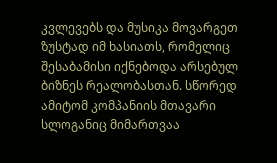კვლევებს და მუსიკა მოვარგეთ ზუსტად იმ ხასიათს, რომელიც შესაბამისი იქნებოდა არსებულ ბიზნეს რეალობასთან. სწორედ ამიტომ კომპანიის მთავარი სლოგანიც მიმართვაა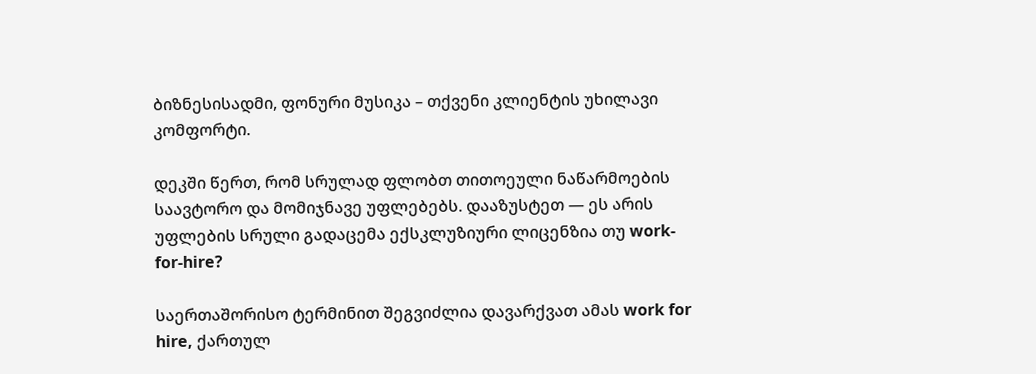ბიზნესისადმი, ფონური მუსიკა – თქვენი კლიენტის უხილავი კომფორტი.

დეკში წერთ, რომ სრულად ფლობთ თითოეული ნაწარმოების საავტორო და მომიჯნავე უფლებებს. დააზუსტეთ — ეს არის უფლების სრული გადაცემა ექსკლუზიური ლიცენზია თუ work-for-hire?

საერთაშორისო ტერმინით შეგვიძლია დავარქვათ ამას work for hire, ქართულ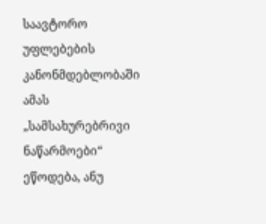საავტორო უფლებების კანონმდებლობაში ამას „სამსახურებრივი ნაწარმოები“ ეწოდება, ანუ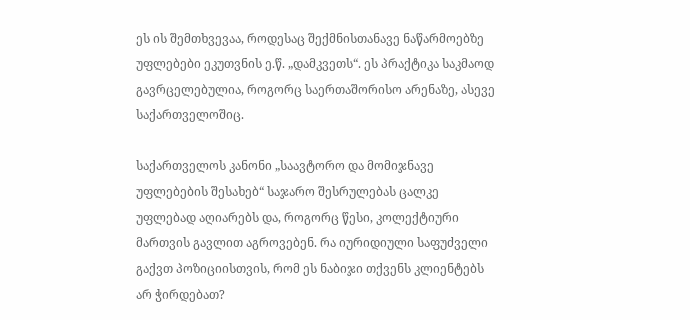ეს ის შემთხვევაა, როდესაც შექმნისთანავე ნაწარმოებზე უფლებები ეკუთვნის ე.წ. „დამკვეთს“. ეს პრაქტიკა საკმაოდ გავრცელებულია, როგორც საერთაშორისო არენაზე, ასევე საქართველოშიც.

საქართველოს კანონი „საავტორო და მომიჯნავე უფლებების შესახებ“ საჯარო შესრულებას ცალკე უფლებად აღიარებს და, როგორც წესი, კოლექტიური მართვის გავლით აგროვებენ. რა იურიდიული საფუძველი გაქვთ პოზიციისთვის, რომ ეს ნაბიჯი თქვენს კლიენტებს არ ჭირდებათ?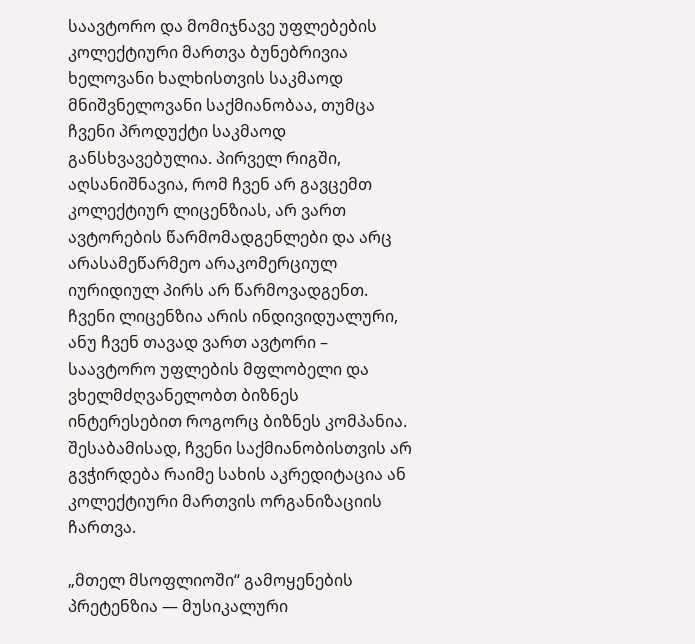საავტორო და მომიჯნავე უფლებების კოლექტიური მართვა ბუნებრივია ხელოვანი ხალხისთვის საკმაოდ მნიშვნელოვანი საქმიანობაა, თუმცა ჩვენი პროდუქტი საკმაოდ განსხვავებულია. პირველ რიგში, აღსანიშნავია, რომ ჩვენ არ გავცემთ კოლექტიურ ლიცენზიას, არ ვართ ავტორების წარმომადგენლები და არც არასამეწარმეო არაკომერციულ იურიდიულ პირს არ წარმოვადგენთ. ჩვენი ლიცენზია არის ინდივიდუალური, ანუ ჩვენ თავად ვართ ავტორი – საავტორო უფლების მფლობელი და ვხელმძღვანელობთ ბიზნეს ინტერესებით როგორც ბიზნეს კომპანია. შესაბამისად, ჩვენი საქმიანობისთვის არ გვჭირდება რაიმე სახის აკრედიტაცია ან კოლექტიური მართვის ორგანიზაციის ჩართვა.

„მთელ მსოფლიოში“ გამოყენების პრეტენზია — მუსიკალური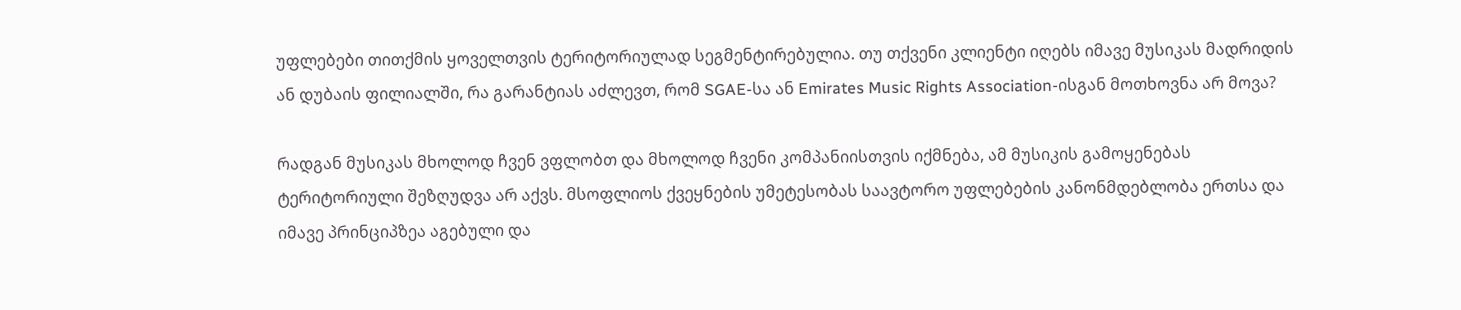უფლებები თითქმის ყოველთვის ტერიტორიულად სეგმენტირებულია. თუ თქვენი კლიენტი იღებს იმავე მუსიკას მადრიდის ან დუბაის ფილიალში, რა გარანტიას აძლევთ, რომ SGAE-სა ან Emirates Music Rights Association-ისგან მოთხოვნა არ მოვა?

რადგან მუსიკას მხოლოდ ჩვენ ვფლობთ და მხოლოდ ჩვენი კომპანიისთვის იქმნება, ამ მუსიკის გამოყენებას ტერიტორიული შეზღუდვა არ აქვს. მსოფლიოს ქვეყნების უმეტესობას საავტორო უფლებების კანონმდებლობა ერთსა და იმავე პრინციპზეა აგებული და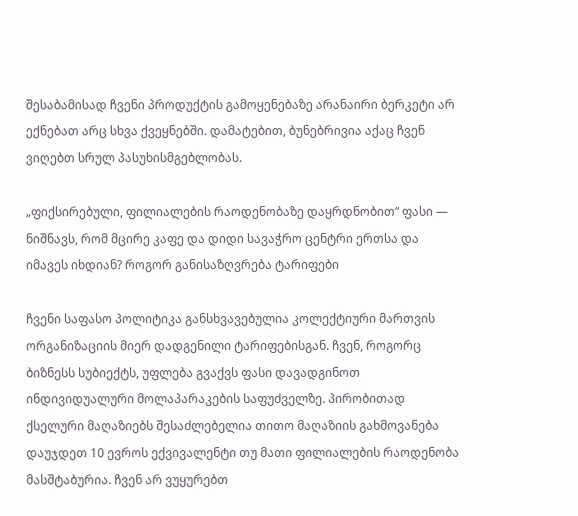შესაბამისად ჩვენი პროდუქტის გამოყენებაზე არანაირი ბერკეტი არ ექნებათ არც სხვა ქვეყნებში. დამატებით, ბუნებრივია აქაც ჩვენ ვიღებთ სრულ პასუხისმგებლობას.

„ფიქსირებული, ფილიალების რაოდენობაზე დაყრდნობით“ ფასი — ნიშნავს, რომ მცირე კაფე და დიდი სავაჭრო ცენტრი ერთსა და იმავეს იხდიან? როგორ განისაზღვრება ტარიფები

ჩვენი საფასო პოლიტიკა განსხვავებულია კოლექტიური მართვის ორგანიზაციის მიერ დადგენილი ტარიფებისგან. ჩვენ, როგორც ბიზნესს სუბიექტს, უფლება გვაქვს ფასი დავადგინოთ ინდივიდუალური მოლაპარაკების საფუძველზე. პირობითად ქსელური მაღაზიებს შესაძლებელია თითო მაღაზიის გახმოვანება დაუჯდეთ 10 ევროს ექვივალენტი თუ მათი ფილიალების რაოდენობა მასშტაბურია. ჩვენ არ ვუყურებთ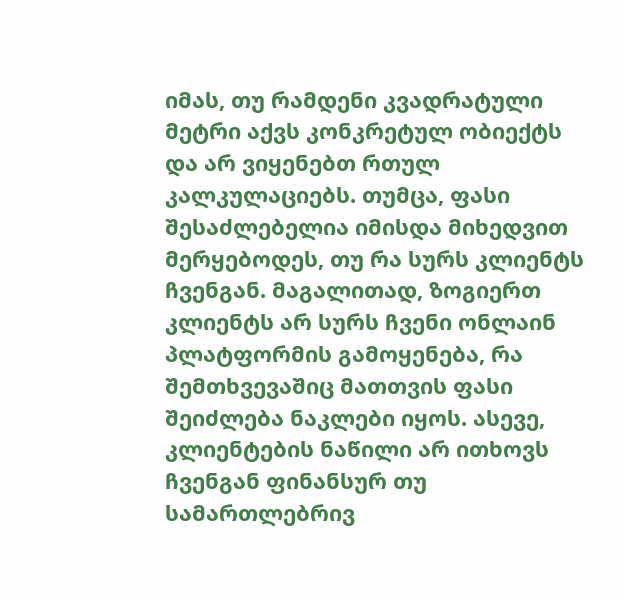იმას, თუ რამდენი კვადრატული მეტრი აქვს კონკრეტულ ობიექტს და არ ვიყენებთ რთულ კალკულაციებს. თუმცა, ფასი შესაძლებელია იმისდა მიხედვით მერყებოდეს, თუ რა სურს კლიენტს ჩვენგან. მაგალითად, ზოგიერთ კლიენტს არ სურს ჩვენი ონლაინ პლატფორმის გამოყენება, რა შემთხვევაშიც მათთვის ფასი შეიძლება ნაკლები იყოს. ასევე, კლიენტების ნაწილი არ ითხოვს ჩვენგან ფინანსურ თუ სამართლებრივ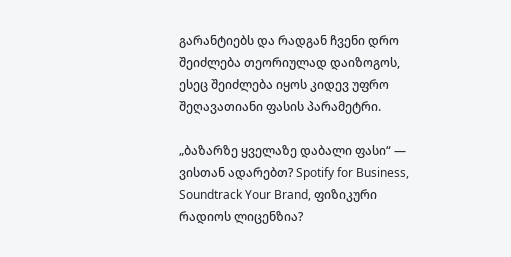გარანტიებს და რადგან ჩვენი დრო შეიძლება თეორიულად დაიზოგოს, ესეც შეიძლება იყოს კიდევ უფრო შეღავათიანი ფასის პარამეტრი.

„ბაზარზე ყველაზე დაბალი ფასი“ — ვისთან ადარებთ? Spotify for Business, Soundtrack Your Brand, ფიზიკური რადიოს ლიცენზია?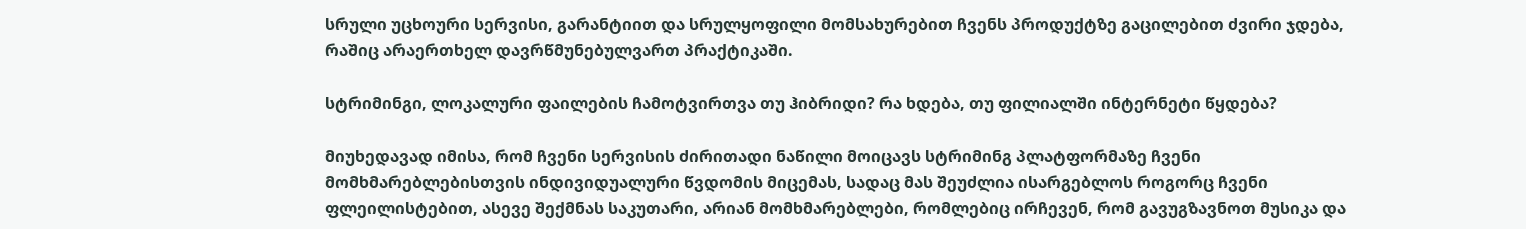სრული უცხოური სერვისი, გარანტიით და სრულყოფილი მომსახურებით ჩვენს პროდუქტზე გაცილებით ძვირი ჯდება, რაშიც არაერთხელ დავრწმუნებულვართ პრაქტიკაში.

სტრიმინგი, ლოკალური ფაილების ჩამოტვირთვა თუ ჰიბრიდი? რა ხდება, თუ ფილიალში ინტერნეტი წყდება?

მიუხედავად იმისა, რომ ჩვენი სერვისის ძირითადი ნაწილი მოიცავს სტრიმინგ პლატფორმაზე ჩვენი მომხმარებლებისთვის ინდივიდუალური წვდომის მიცემას, სადაც მას შეუძლია ისარგებლოს როგორც ჩვენი ფლეილისტებით, ასევე შექმნას საკუთარი, არიან მომხმარებლები, რომლებიც ირჩევენ, რომ გავუგზავნოთ მუსიკა და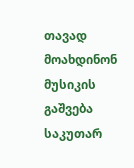თავად მოახდინონ მუსიკის გაშვება საკუთარ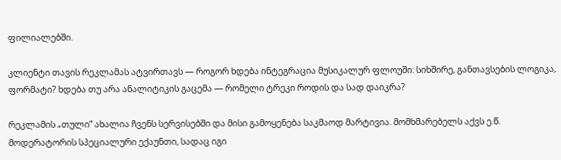ფილიალებში.

კლიენტი თავის რეკლამას ატვირთავს — როგორ ხდება ინტეგრაცია მუსიკალურ ფლოუში: სიხშირე, განთავსების ლოგიკა, ფორმატი? ხდება თუ არა ანალიტიკის გაცემა — რომელი ტრეკი როდის და სად დაიკრა?

რეკლამის „თული“ ახალია ჩვენს სერვისებში და მისი გამოყენება საკმაოდ მარტივია. მომხმარებელს აქვს ე.წ. მოდერატორის სპეციალური ექაუნთი, სადაც იგი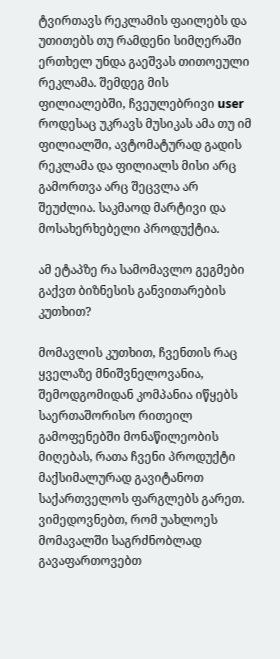ტვირთავს რეკლამის ფაილებს და უთითებს თუ რამდენი სიმღერაში ერთხელ უნდა გაეშვას თითოეული რეკლამა. შემდეგ მის ფილიალებში, ჩვეულებრივი user როდესაც უკრავს მუსიკას ამა თუ იმ ფილიალში, ავტომატურად გადის რეკლამა და ფილიალს მისი არც გამორთვა არც შეცვლა არ შეუძლია. საკმაოდ მარტივი და მოსახერხებელი პროდუქტია.

ამ ეტაპზე რა სამომავლო გეგმები გაქვთ ბიზნესის განვითარების კუთხით?

მომავლის კუთხით, ჩვენთის რაც ყველაზე მნიშვნელოვანია, შემოდგომიდან კომპანია იწყებს საერთაშორისო რითეილ გამოფენებში მონაწილეობის მიღებას, რათა ჩვენი პროდუქტი მაქსიმალურად გავიტანოთ საქართველოს ფარგლებს გარეთ. ვიმედოვნებთ, რომ უახლოეს მომავალში საგრძნობლად გავაფართოვებთ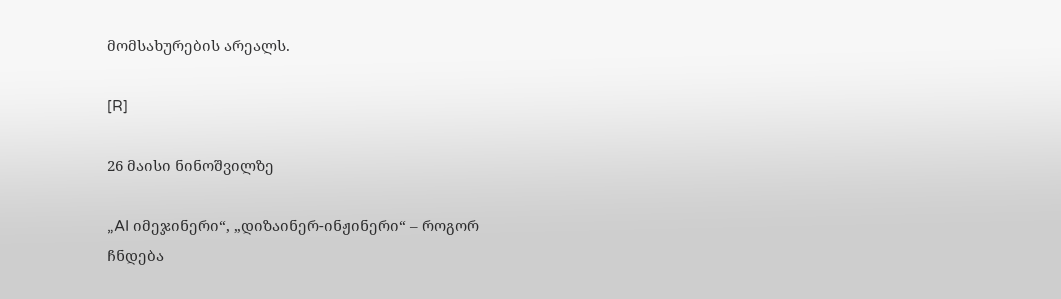მომსახურების არეალს.

[R]

26 მაისი ნინოშვილზე

„AI იმეჯინერი“, „დიზაინერ-ინჟინერი“ – როგორ ჩნდება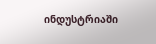ინდუსტრიაში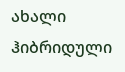ახალი ჰიბრიდული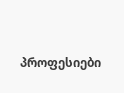პროფესიები